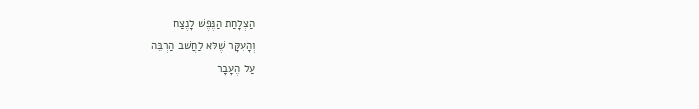הַצְלָחַת הַנֶּפֶשׁ לָנֶצַח
וְהָעִקָּר שֶׁלּא לַחֲשׁב הַרְבֵּה
עַל הֶעָבָר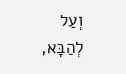וְעַל לְהַבָּא,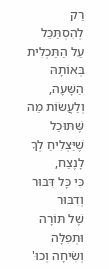רַק לְהִסְתַּכֵּל עַל הַתַּכְלִית בְּאוֹתָהּ הַשָּׁעָה,
וְלַעֲשׂוֹת מַה שֶּׁתּוּכַל
שֶׁיַּצְלִיחַ לְךָ לָנֶצַח,
כִּי כָּל דִּבּוּר וְדִבּוּר
שֶׁל תּוֹרָה
וּתְפִלָּה
וְשִׂיחָה וְכוּ'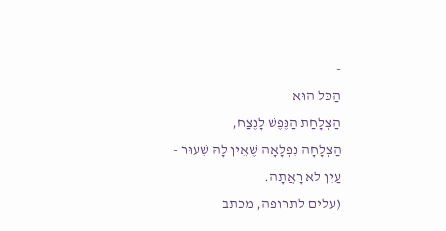-
הַכּל הוּא
הַצְלָחַת הַנֶּפֶשׁ לָנֶצַח,
הַצְלָחָה נִפְלָאָה שֶׁאֵין לָהּ שִׁעוּר -
עַיִן לא רָאֲתָה.
(עלים לתרופה, מכתב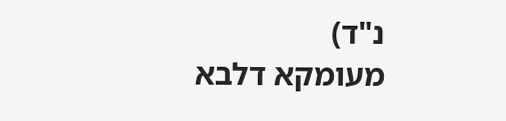נ"ד)
מעומקא דלבא